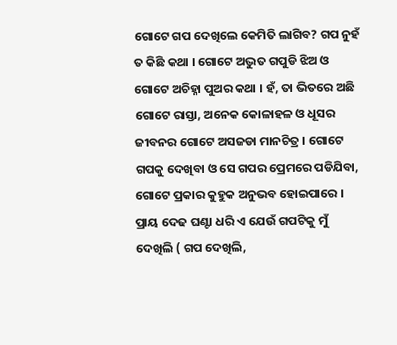ଗୋଟେ ଗପ ଦେଖିଲେ କେମିତି ଲାଗିବ? ଗପ ନୁହଁ ତ କିଛି କଥା । ଗୋଟେ ଅଦ୍ଭୁତ ଗପୁଡି ଝିଅ ଓ ଗୋଟେ ଅଚିହ୍ନା ପୁଅର କଥା । ହଁ, ତା ଭିତରେ ଅଛି ଗୋଟେ ରାସ୍ତା, ଅନେକ କୋଳାହଳ ଓ ଧୂସର ଜୀବନର ଗୋଟେ ଅସଜଡା ମାନଚିତ୍ର । ଗୋଟେ ଗପକୁ ଦେଖିବା ଓ ସେ ଗପର ପ୍ରେମରେ ପଡିଯିବା, ଗୋଟେ ପ୍ରକାର କୁହୁକ ଅନୁଭବ ହୋଇପାରେ । ପ୍ରାୟ ଦେଢ ଘଣ୍ଟା ଧରି ଏ ଯେଉଁ ଗପଟିକୁ ମୁଁ ଦେଖିଲି ( ଗପ ଦେଖିଲି,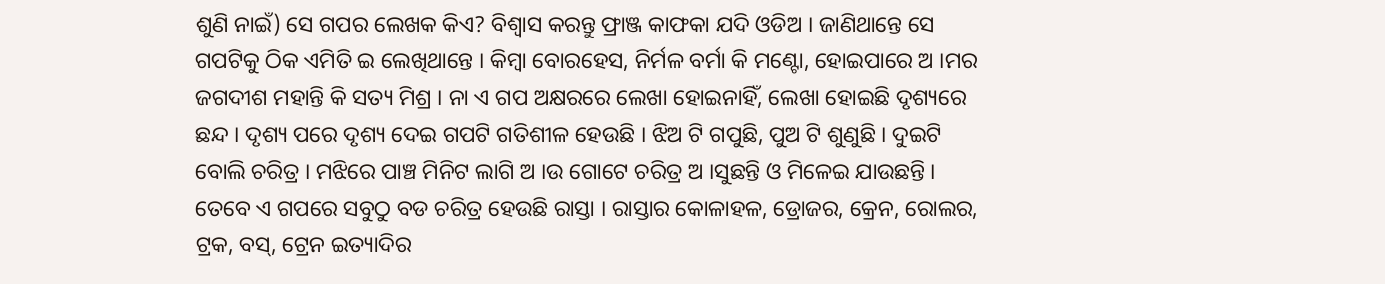ଶୁଣି ନାଇଁ) ସେ ଗପର ଲେଖକ କିଏ? ବିଶ୍ୱାସ କରନ୍ତୁ ଫ୍ରାଞ୍ଜ କାଫକା ଯଦି ଓଡିଅ । ଜାଣିଥାନ୍ତେ ସେ ଗପଟିକୁ ଠିକ ଏମିତି ଇ ଲେଖିଥାନ୍ତେ । କିମ୍ବା ବୋରହେସ, ନିର୍ମଳ ବର୍ମା କି ମଣ୍ଟୋ, ହୋଇପାରେ ଅ ।ମର ଜଗଦୀଶ ମହାନ୍ତି କି ସତ୍ୟ ମିଶ୍ର । ନା ଏ ଗପ ଅକ୍ଷରରେ ଲେଖା ହୋଇନାହିଁ, ଲେଖା ହୋଇଛି ଦୃଶ୍ୟରେ ଛନ୍ଦ । ଦୃଶ୍ୟ ପରେ ଦୃଶ୍ୟ ଦେଇ ଗପଟି ଗତିଶୀଳ ହେଉଛି । ଝିଅ ଟି ଗପୁଛି, ପୁଅ ଟି ଶୁଣୁଛି । ଦୁଇଟି ବୋଲି ଚରିତ୍ର । ମଝିରେ ପାଞ୍ଚ ମିନିଟ ଲାଗି ଅ ।ଉ ଗୋଟେ ଚରିତ୍ର ଅ ।ସୁଛନ୍ତି ଓ ମିଳେଇ ଯାଉଛନ୍ତି ।
ତେବେ ଏ ଗପରେ ସବୁଠୁ ବଡ ଚରିତ୍ର ହେଉଛି ରାସ୍ତା । ରାସ୍ତାର କୋଳାହଳ, ଡ୍ରୋଜର, କ୍ରେନ, ରୋଲର, ଟ୍ରକ, ବସ୍, ଟ୍ରେନ ଇତ୍ୟାଦିର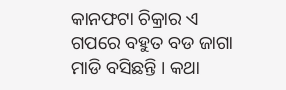କାନଫଟା ଚିକ୍ରାର ଏ ଗପରେ ବହୁତ ବଡ ଜାଗା ମାଡି ବସିଛନ୍ତି । କଥା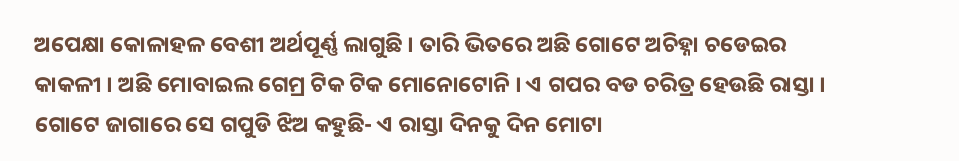ଅପେକ୍ଷା କୋଳାହଳ ବେଶୀ ଅର୍ଥପୂର୍ଣ୍ଣ ଲାଗୁଛି । ତାରି ଭିତରେ ଅଛି ଗୋଟେ ଅଚିହ୍ନା ଚଡେଇର କାକଳୀ । ଅଛି ମୋବାଇଲ ଗେମ୍ର ଟିକ ଟିକ ମୋନୋଟୋନି । ଏ ଗପର ବଡ ଚରିତ୍ର ହେଉଛି ରାସ୍ତା । ଗୋଟେ ଜାଗାରେ ସେ ଗପୁଡି ଝିଅ କହୁଛି- ଏ ରାସ୍ତା ଦିନକୁ ଦିନ ମୋଟା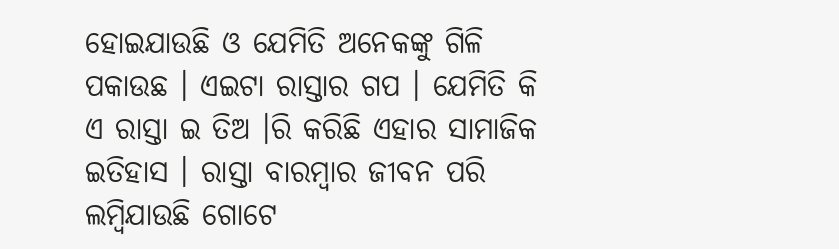ହୋଇଯାଉଛି ଓ ଯେମିତି ଅନେକଙ୍କୁ ଗିଳି ପକାଉଛ । ଏଇଟା ରାସ୍ତାର ଗପ । ଯେମିତି କି ଏ ରାସ୍ତା ଇ ତିଅ ।ରି କରିଛି ଏହାର ସାମାଜିକ ଇତିହାସ । ରାସ୍ତା ବାରମ୍ବାର ଜୀବନ ପରି ଲମ୍ବିଯାଉଛି ଗୋଟେ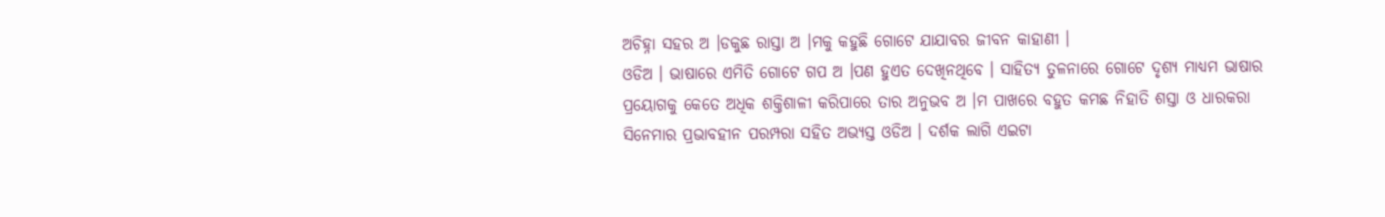ଅଚିହ୍ନା ସହର ଅ ।ଡକୁଛ ରାସ୍ତା ଅ ।ମକୁ କହୁଛି ଗୋଟେ ଯାଯାବର ଜୀବନ କାହାଣୀ ।
ଓଡିଅ । ଭାଷାରେ ଏମିତି ଗୋଟେ ଗପ ଅ ।ପଣ ହୁଏତ ଦେଖିନଥିବେ । ସାହିତ୍ୟ ତୁଳନାରେ ଗୋଟେ ଦୃଶ୍ୟ ମାଧ୍ୟମ ଭାଷାର ପ୍ରୟୋଗକୁ କେତେ ଅଧିକ ଶକ୍ତିଶାଳୀ କରିପାରେ ତାର ଅନୁଭବ ଅ ।ମ ପାଖରେ ବହୁତ କମଛ ନିହାତି ଶସ୍ତା ଓ ଧାରକରା ସିନେମାର ପ୍ରଭାବହୀନ ପରମ୍ପରା ସହିତ ଅଭ୍ୟସ୍ତ ଓଡିଅ । ଦର୍ଶକ ଲାଗି ଏଇଟା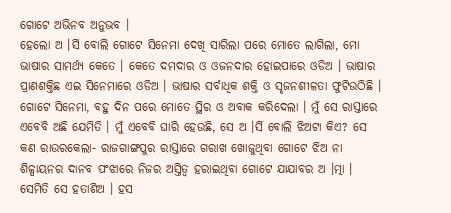ଗୋଟେ ଅଭିନବ ଅନୁଭବ ।
ହେଲୋ ଅ ।ର୍ସି ବୋଲି ଗୋଟେ ସିନେମା ଦେଖି ସାରିଲା ପରେ ମୋତେ ଲାଗିଲା, ମୋ ଭାଷାର ସାମର୍ଥ୍ୟ କେତେ । କେତେ ଦମଦାର ଓ ଓଜନଦାର ହୋଇପାରେ ଓଡିଅ । ଭାଷାର ପ୍ରାଣଶକ୍ତିଛ ଏଇ ସିନେମାରେ ଓଡିଅ । ଭାଷାର ସର୍ବାଧିକ ଶକ୍ତି ଓ ସୃଜନଶୀଳତା ଫୁଟିଉଠିଛି । ଗୋଟେ ସିନେମା, ବହୁ ଦିନ ପରେ ମୋତେ ସ୍ଥିର ଓ ଅବାକ କରିଦେଲା । ମୁଁ ସେ ରାସ୍ତାରେ ଏବେବି ଅଛି ଯେମିତି । ମୁଁ ଏବେବି ଘାରି ହେଉଛି, ସେ ଅ ।ର୍ସି ବୋଲି ଝିଅଟା କିଏ? ସେ କଣ ରାଉରକେଲା- ରାଜଗାଙ୍ଗପୁର ରାସ୍ତାରେ ଗରାଖ ଖୋଜୁଥିବା ଗୋଟେ ଝିଅ ନା ଶିଳ୍ପାୟନର ଦାନବ ପଂଝାରେ ନିଜର ଅସ୍ତିତ୍ୱ ହରାଇଥିବା ଗୋଟେ ଯାଯାବର ଅ ।ତ୍ମା । ସେମିତି ସେ ହତାଶିଅ । ହସ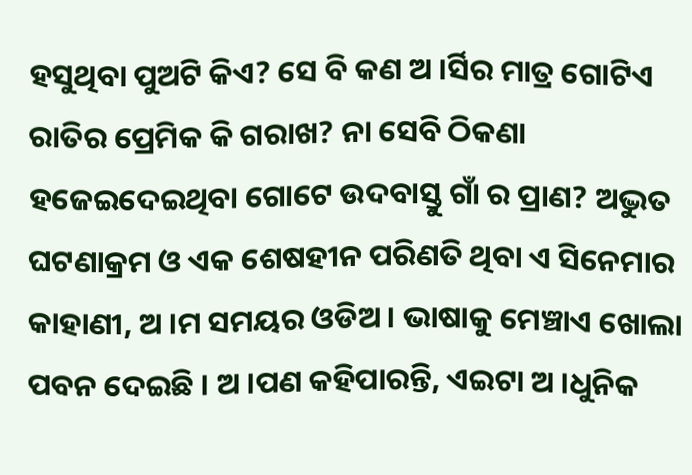ହସୁଥିବା ପୁଅଟି କିଏ? ସେ ବି କଣ ଅ ।ର୍ସିର ମାତ୍ର ଗୋଟିଏ ରାତିର ପ୍ରେମିକ କି ଗରାଖ? ନା ସେବି ଠିକଣା ହଜେଇଦେଇଥିବା ଗୋଟେ ଉଦବାସ୍ତୁ ଗାଁ ର ପ୍ରାଣ? ଅଦ୍ଭୁତ ଘଟଣାକ୍ରମ ଓ ଏକ ଶେଷହୀନ ପରିଣତି ଥିବା ଏ ସିନେମାର କାହାଣୀ, ଅ ।ମ ସମୟର ଓଡିଅ । ଭାଷାକୁ ମେଞ୍ଚାଏ ଖୋଲା ପବନ ଦେଇଛି । ଅ ।ପଣ କହିପାରନ୍ତି, ଏଇଟା ଅ ।ଧୁନିକ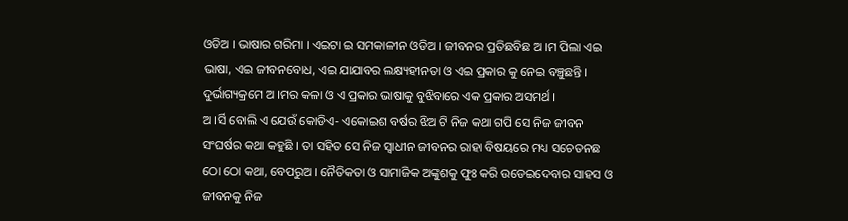ଓଡିଅ । ଭାଷାର ଗରିମା । ଏଇଟା ଇ ସମକାଳୀନ ଓଡିଅ । ଜୀବନର ପ୍ରତିଛବିଛ ଅ ।ମ ପିଲା ଏଇ ଭାଷା, ଏଇ ଜୀବନବୋଧ, ଏଇ ଯାଯାବର ଲକ୍ଷ୍ୟହୀନତା ଓ ଏଇ ପ୍ରକାର କୁ ନେଇ ବଞ୍ଚୁଛନ୍ତି । ଦୁର୍ଭାଗ୍ୟକ୍ରମେ ଅ ।ମର କଳା ଓ ଏ ପ୍ରକାର ଭାଷାକୁ ବୁଝିବାରେ ଏକ ପ୍ରକାର ଅସମର୍ଥ ।
ଅ ।ର୍ସି ବୋଲି ଏ ଯେଉଁ କୋଡିଏ- ଏକୋଇଶ ବର୍ଷର ଝିଅ ଟି ନିଜ କଥା ଗପି ସେ ନିଜ ଜୀବନ ସଂଘର୍ଷର କଥା କହୁଛି । ତା ସହିତ ସେ ନିଜ ସ୍ୱାଧୀନ ଜୀବନର ରାହା ବିଷୟରେ ମଧ୍ୟ ସଚେତନଛ ଠୋ ଠୋ କଥା, ବେପରୁଅ । ନୈତିକତା ଓ ସାମାଜିକ ଅଙ୍କୁଶକୁ ଫୁଃ କରି ଉଡେଇଦେବାର ସାହସ ଓ ଜୀବନକୁ ନିଜ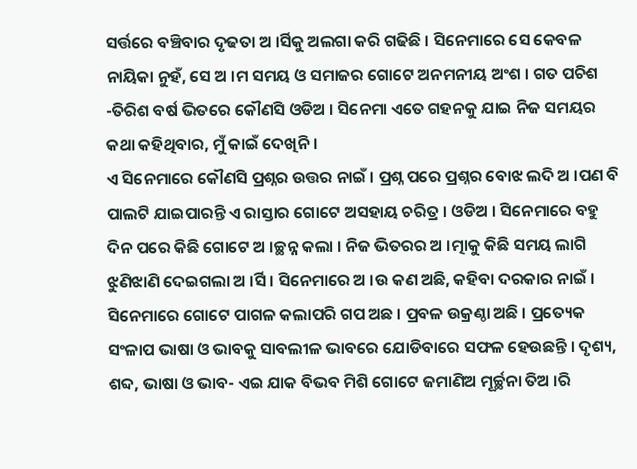ସର୍ତ୍ତରେ ବଞ୍ଚିବାର ଦୃଢତା ଅ ।ର୍ସିକୁ ଅଲଗା କରି ଗଢିଛି । ସିନେମାରେ ସେ କେବଳ ନାୟିକା ନୁହଁ, ସେ ଅ ।ମ ସମୟ ଓ ସମାଜର ଗୋଟେ ଅନମନୀୟ ଅଂଶ । ଗତ ପଚିଶ -ତିରିଶ ବର୍ଷ ଭିତରେ କୌଣସି ଓଡିଅ । ସିନେମା ଏତେ ଗହନକୁ ଯାଇ ନିଜ ସମୟର କଥା କହିଥିବାର, ମୁଁ କାଇଁ ଦେଖିନି ।
ଏ ସିନେମାରେ କୌଣସି ପ୍ରଶ୍ନର ଉତ୍ତର ନାଇଁ । ପ୍ରଶ୍ନ ପରେ ପ୍ରଶ୍ନର ବୋଝ ଲଦି ଅ ।ପଣ ବି ପାଲଟି ଯାଇପାରନ୍ତି ଏ ରାସ୍ତାର ଗୋଟେ ଅସହାୟ ଚରିତ୍ର । ଓଡିଅ । ସିନେମାରେ ବହୁ ଦିନ ପରେ କିଛି ଗୋଟେ ଅ ।ଚ୍ଛନ୍ନ କଲା । ନିଜ ଭିତରର ଅ ।ତ୍ମାକୁ କିଛି ସମୟ ଲାଗି ଝୁଣିଝାଣି ଦେଇଗଲା ଅ ।ର୍ସି । ସିନେମାରେ ଅ ।ଉ କଣ ଅଛି, କହିବା ଦରକାର ନାଇଁ । ସିନେମାରେ ଗୋଟେ ପାଗଳ କଲାପରି ଗପ ଅଛ । ପ୍ରବଳ ଉକ୍ରଣ୍ଠା ଅଛି । ପ୍ରତ୍ୟେକ ସଂଳାପ ଭାଷା ଓ ଭାବକୁ ସାବଲୀଳ ଭାବରେ ଯୋଡିବାରେ ସଫଳ ହେଉଛନ୍ତି । ଦୃଶ୍ୟ, ଶବ୍ଦ, ଭାଷା ଓ ଭାବ- ଏଇ ଯାକ ବିଭବ ମିଶି ଗୋଟେ ଜମାଣିଅ ମୂର୍ଚ୍ଛନା ତିଅ ।ରି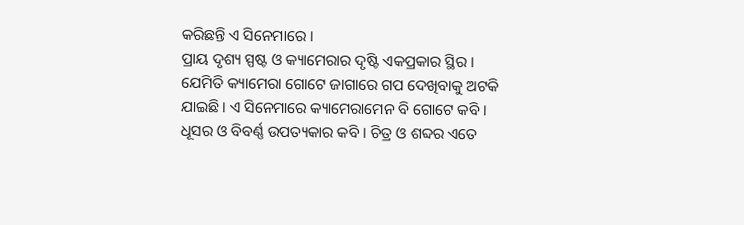କରିଛନ୍ତି ଏ ସିନେମାରେ ।
ପ୍ରାୟ ଦୃଶ୍ୟ ସ୍ପଷ୍ଟ ଓ କ୍ୟାମେରାର ଦୃଷ୍ଟି ଏକପ୍ରକାର ସ୍ଥିର । ଯେମିତି କ୍ୟାମେରା ଗୋଟେ ଜାଗାରେ ଗପ ଦେଖିବାକୁ ଅଟକି ଯାଇଛି । ଏ ସିନେମାରେ କ୍ୟାମେରାମେନ ବି ଗୋଟେ କବି । ଧୂସର ଓ ବିବର୍ଣ୍ଣ ଉପତ୍ୟକାର କବି । ଚିତ୍ର ଓ ଶବ୍ଦର ଏତେ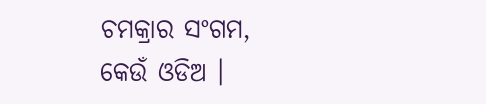ଚମକ୍ରାର ସଂଗମ, କେଉଁ ଓଡିଅ ।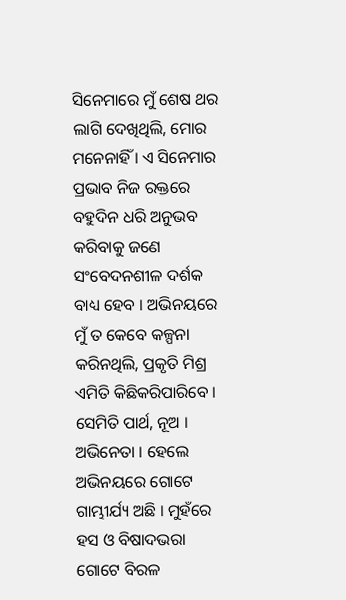ସିନେମାରେ ମୁଁ ଶେଷ ଥର ଲାଗି ଦେଖିଥିଲି, ମୋର ମନେନାହିଁ । ଏ ସିନେମାର ପ୍ରଭାବ ନିଜ ରକ୍ତରେ ବହୁଦିନ ଧରି ଅନୁଭବ କରିବାକୁ ଜଣେ ସଂବେଦନଶୀଳ ଦର୍ଶକ ବାଧ୍ୟ ହେବ । ଅଭିନୟରେ ମୁଁ ତ କେବେ କଳ୍ପନା କରିନଥିଲି, ପ୍ରକୃତି ମିଶ୍ର ଏମିତି କିଛିକରିପାରିବେ । ସେମିତି ପାର୍ଥ, ନୂଅ । ଅଭିନେତା । ହେଲେ ଅଭିନୟରେ ଗୋଟେ ଗାମ୍ଭୀର୍ଯ୍ୟ ଅଛି । ମୁହଁରେ ହସ ଓ ବିଷାଦଭରା ଗୋଟେ ବିରଳ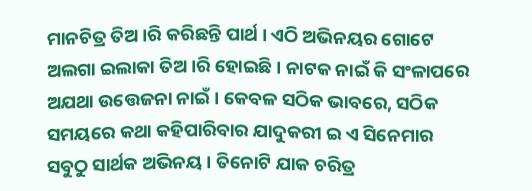ମାନଚିତ୍ର ତିଅ ।ରି କରିଛନ୍ତି ପାର୍ଥ । ଏଠି ଅଭିନୟର ଗୋଟେ ଅଲଗା ଇଲାକା ତିଅ ।ରି ହୋଇଛି । ନାଟକ ନାଇଁ କି ସଂଳାପରେ ଅଯଥା ଉତ୍ତେଜନା ନାଇଁ । କେବଳ ସଠିକ ଭାବରେ, ସଠିକ ସମୟରେ କଥା କହିପାରିବାର ଯାଦୁକରୀ ଇ ଏ ସିନେମାର ସବୁଠୁ ସାର୍ଥକ ଅଭିନୟ । ତିନୋଟି ଯାକ ଚରିତ୍ର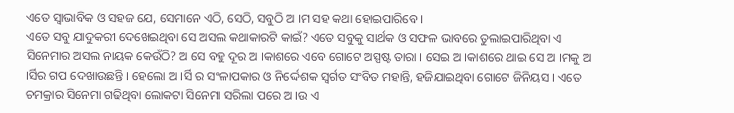ଏତେ ସ୍ୱାଭାବିକ ଓ ସହଜ ଯେ, ସେମାନେ ଏଠି, ସେଠି, ସବୁଠି ଅ ।ମ ସହ କଥା ହୋଇପାରିବେ ।
ଏତେ ସବୁ ଯାଦୁକରୀ ଦେଖେଇଥିବା ସେ ଅସଲ କଥାକାରଟି କାଇଁ? ଏତେ ସବୁକୁ ସାର୍ଥକ ଓ ସଫଳ ଭାବରେ ତୁଲାଇପାରିଥିବା ଏ ସିନେମାର ଅସଲ ନାୟକ କେଉଁଠି? ଅ ସେ ବହୁ ଦୂର ଅ ।କାଶରେ ଏବେ ଗୋଟେ ଅସ୍ପଷ୍ଟ ତାରା । ସେଇ ଅ ।କାଶରେ ଥାଇ ସେ ଅ ।ମକୁ ଅ ।ର୍ସିର ଗପ ଦେଖାଉଛନ୍ତି । ହେଲୋ ଅ ।ର୍ସି ର ସଂଳାପକାର ଓ ନିର୍ଦ୍ଦେଶକ ସ୍ୱର୍ଗତ ସଂବିତ ମହାନ୍ତି, ହଜିଯାଇଥିବା ଗୋଟେ ଜିନିୟସ । ଏତେ ଚମକ୍ରାର ସିନେମା ଗଢିଥିବା ଲୋକଟା ସିନେମା ସରିଲା ପରେ ଅ ।ଉ ଏ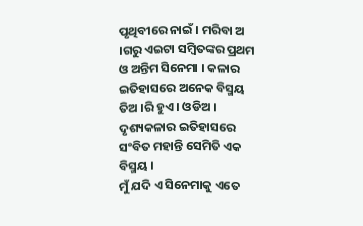ପୃଥିବୀରେ ନାଇଁ । ମରିବା ଅ ।ଗରୁ ଏଇଟା ସମ୍ବିତଙ୍କର ପ୍ରଥମ ଓ ଅନ୍ତିମ ସିନେମା । କଳାର ଇତିହାସରେ ଅନେକ ବିସ୍ମୟ ତିଅ ।ରି ହୁଏ । ଓଡିଅ । ଦୃଶ୍ୟକଳାର ଇତିହାସରେ ସଂବିତ ମହାନ୍ତି ସେମିତି ଏକ ବିସ୍ମୟ ।
ମୁଁ ଯଦି ଏ ସିନେମାକୁ ଏତେ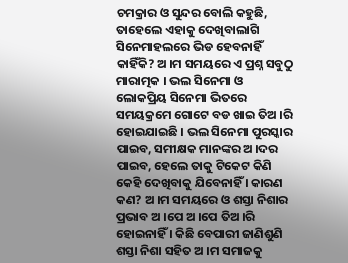ଚମକ୍ରାର ଓ ସୁନ୍ଦର ବୋଲି କହୁଛି, ତାହେଲେ ଏହାକୁ ଦେଖିବାଲାଗି ସିନେମାହଲରେ ଭିଡ ହେବନାହିଁ କାହିଁକି? ଅ ।ମ ସମୟରେ ଏ ପ୍ରଶ୍ନ ସବୁଠୁ ମାରାତ୍ମକ । ଭଲ ସିନେମା ଓ ଲୋକପ୍ରିୟ ସିନେମା ଭିତରେ ସମୟକ୍ରମେ ଗୋଟେ ବଡ ଖାଇ ତିଅ ।ରି ହୋଇଯାଇଛି । ଭଲ ସିନେମା ପୁରସ୍କାର ପାଇବ, ସମୀକ୍ଷକ ମାନଙ୍କର ଅ ।ଦର ପାଇବ, ହେଲେ ତାକୁ ଟିକେଟ କିଣି କେହି ଦେଖିବାକୁ ଯିବେନାହିଁ । କାରଣ କଣ? ଅ ।ମ ସମୟରେ ଓ ଶସ୍ତା ନିଶାର ପ୍ରଭାବ ଅ ।ପେ ଅ ।ପେ ତିଅ ।ରି ହୋଇନାହିଁ । କିଛି ବେପାରୀ ଜାଣିଶୁଣି ଶସ୍ତା ନିଶା ସହିତ ଅ ।ମ ସମାଜକୁ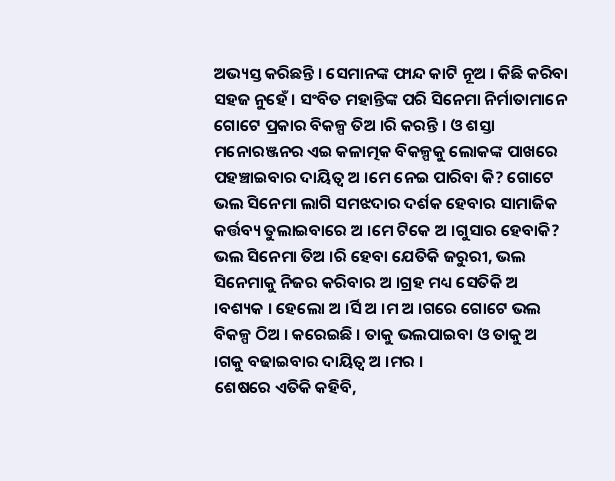ଅଭ୍ୟସ୍ତ କରିଛନ୍ତି । ସେମାନଙ୍କ ଫାନ୍ଦ କାଟି ନୂଅ । କିଛି କରିବା ସହଜ ନୁହେଁ । ସଂବିତ ମହାନ୍ତିଙ୍କ ପରି ସିନେମା ନିର୍ମାତାମାନେ ଗୋଟେ ପ୍ରକାର ବିକଳ୍ପ ତିଅ ।ରି କରନ୍ତି । ଓ ଶସ୍ତା ମନୋରଞ୍ଜନର ଏଇ କଳାତ୍ମକ ବିକଳ୍ପକୁ ଲୋକଙ୍କ ପାଖରେ ପହଞ୍ଚାଇବାର ଦାୟିତ୍ୱ ଅ ।ମେ ନେଇ ପାରିବା କି? ଗୋଟେ ଭଲ ସିନେମା ଲାଗି ସମଝଦାର ଦର୍ଶକ ହେବାର ସାମାଜିକ କର୍ତ୍ତବ୍ୟ ତୁଲାଇବାରେ ଅ ।ମେ ଟିକେ ଅ ।ଗୁସାର ହେବାକି? ଭଲ ସିନେମା ତିଅ ।ରି ହେବା ଯେତିକି ଜରୁରୀ, ଭଲ ସିନେମାକୁ ନିଜର କରିବାର ଅ ।ଗ୍ରହ ମଧ୍ୟ ସେତିକି ଅ ।ବଶ୍ୟକ । ହେଲୋ ଅ ।ର୍ସି ଅ ।ମ ଅ ।ଗରେ ଗୋଟେ ଭଲ ବିକଳ୍ପ ଠିଅ । କରେଇଛି । ତାକୁ ଭଲପାଇବା ଓ ତାକୁ ଅ ।ଗକୁ ବଢାଇବାର ଦାୟିତ୍ୱ ଅ ।ମର ।
ଶେଷରେ ଏତିକି କହିବି,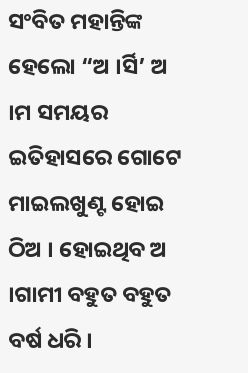ସଂବିତ ମହାନ୍ତିଙ୍କ ହେଲୋ “ଅ ।ର୍ସି’ ଅ ।ମ ସମୟର ଇତିହାସରେ ଗୋଟେ ମାଇଲଖୁଣ୍ଟ ହୋଇ ଠିଅ । ହୋଇଥିବ ଅ ।ଗାମୀ ବହୁତ ବହୁତ ବର୍ଷ ଧରି ।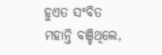ହୁଏତ ସଂବିତ ମହାନ୍ତି ବଞ୍ଚିଥିଲେ,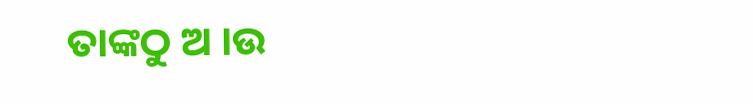ତାଙ୍କଠୁ ଅ ।ଉ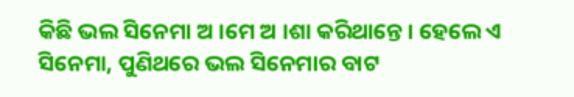କିଛି ଭଲ ସିନେମା ଅ ।ମେ ଅ ।ଶା କରିଥାନ୍ତେ । ହେଲେ ଏ ସିନେମା, ପୁଣିଥରେ ଭଲ ସିନେମାର ବାଟ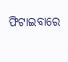ଫିଟାଇବାରେ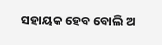ସହାୟକ ହେବ ବୋଲି ଅ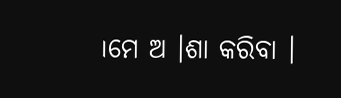।ମେ ଅ ।ଶା କରିବା ।